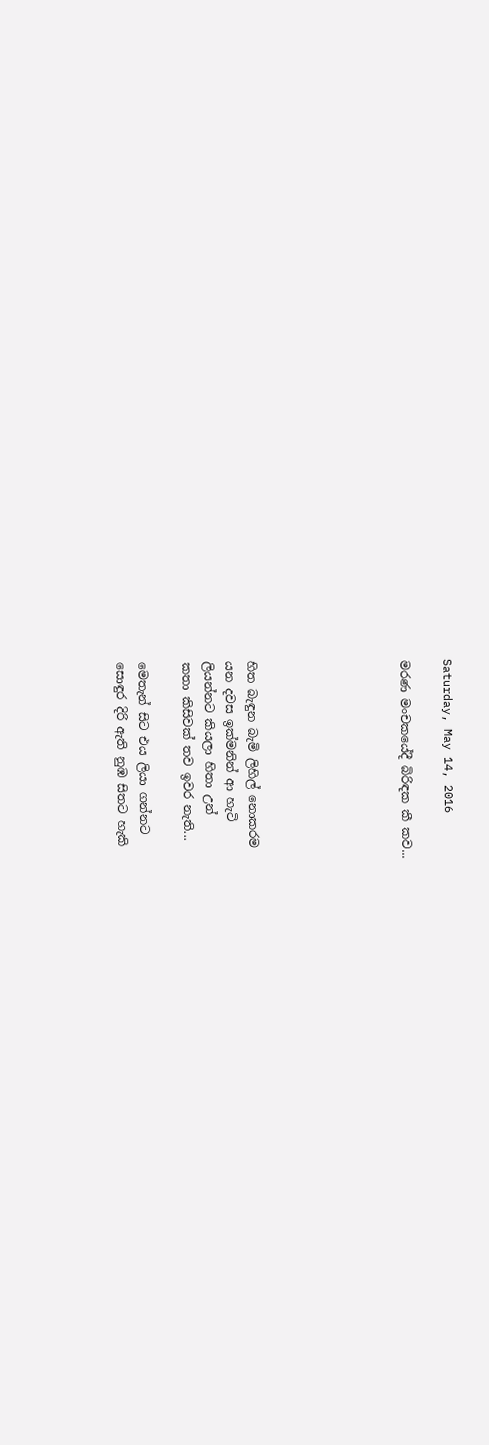Saturday, May 14, 2016

මරණ මංචකයේදී බිරිඳක කී කව...






හිත බැඳුන බැමි ලිහිල් නොකරම
යන දවස ඉක්මනින් ආ හැටි
ලියන්නට කියලා හිතා උන්
කතා කිසිවක් තව ඉවර නැති...

මෙතැන් සිට එය ලියා ගන්නට
සොඳුර දිරි ඇති නුඹ සිතට හැකි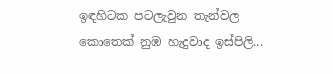ඉඳහිටක පටලැවුන තැන්වල
කොතෙක් නුඹ හැදුවාද ඉස්පිලි...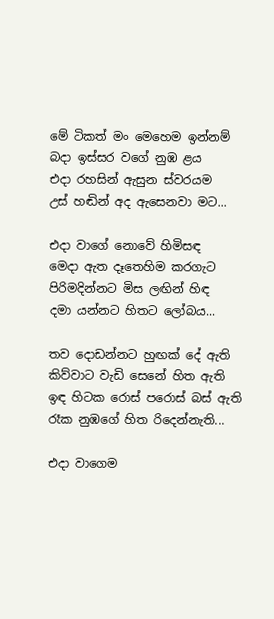මේ ටිකත් මං මෙහෙම ඉන්නම්
බදා ඉස්සර වගේ නුඹ ළය
එදා රහසින් ඇසුන ස්වරයම
උස් හඬින් අද ඇසෙනවා මට...

එදා වාගේ නොවේ හිමිසඳ
මෙදා ඇත දෑතෙහිම කරගැට
පිරිමදින්නට මිස ලඟින් හිඳ
දමා යන්නට හිතට ලෝබය...

තව දොඩන්නට හුඟක් දේ ඇති
කිව්වාට වැඩි සෙනේ හිත ඇති
ඉඳ හිටක රොස් පරොස් බස් ඇති
රෑක නුඹගේ හිත රිදෙන්නැති...

එදා වාගෙම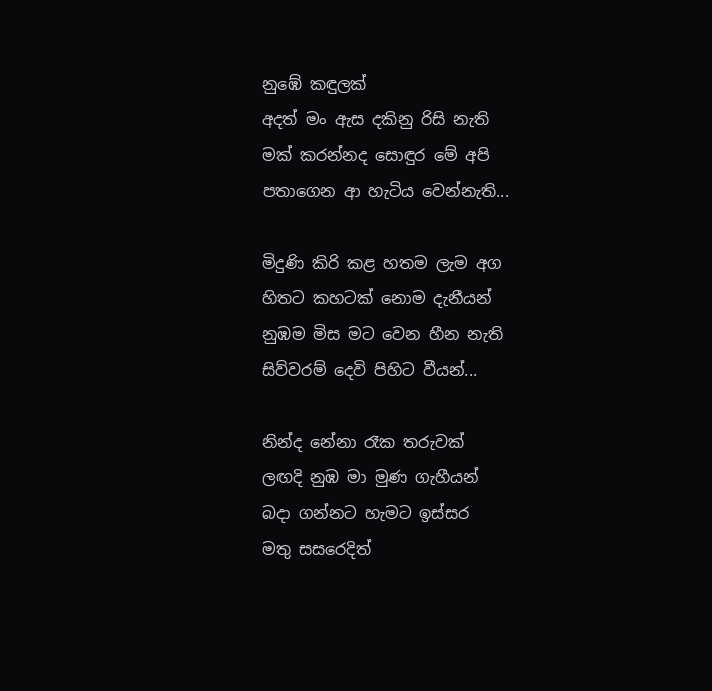නුඹේ කඳුලක්
අදත් මං ඇස දකිනු රිසි නැති
මක් කරන්නද සොඳුර මේ අපි
පතාගෙන ආ හැටිය වෙන්නැති...

මිදුණි කිරි කළ හතම ලැම අග
හිතට කහටක් නොම දැනීයන්
නුඹම මිස මට වෙන හීන නැති
සිව්වරම් දෙවි පිහිට වීයන්...

නින්ද නේනා රෑක තරුවක්
ලඟදි නුඹ මා මුණ ගැහීයන්
බදා ගන්නට හැමට ඉස්සර
මතු සසරෙදිත්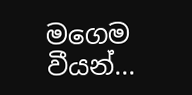මගෙම වීයන්...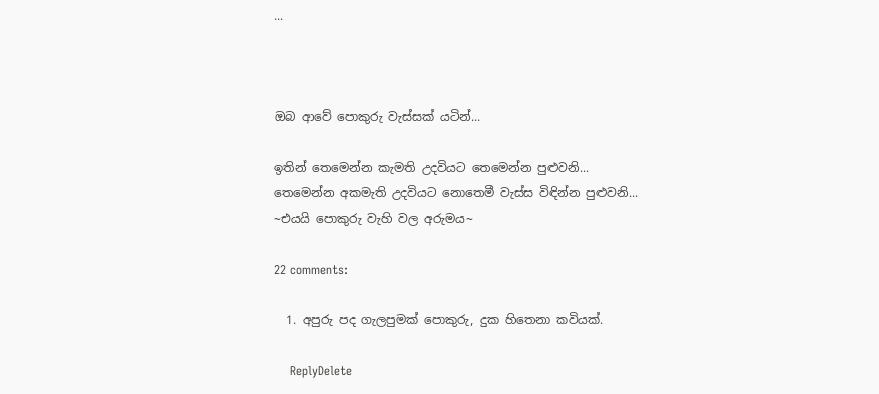...



ඔබ ආවේ පොකුරු වැස්සක් යටින්...

ඉතින් තෙමෙන්න කැමති උදවියට තෙමෙන්න පුළුවනි...
තෙමෙන්න අකමැති උදවියට නොතෙමී වැස්ස විඳින්න පුළුවනි...
~එයයි පොකුරු වැහි වල අරුමය~

22 comments:

  1. අපුරු පද ගැලපුමක් පොකුරු, දුක හිතෙනා කවියක්.

    ReplyDelete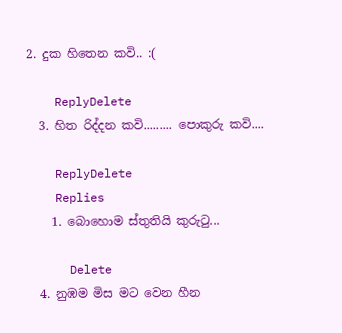2. දුක හිතෙන කවි.. :(

    ReplyDelete
  3. හිත රිද්දන කවි......... පොකුරු කවි....

    ReplyDelete
    Replies
    1. බොහොම ස්තුතියි කුරුටු...

      Delete
  4. නුඹම මිස මට වෙන හීන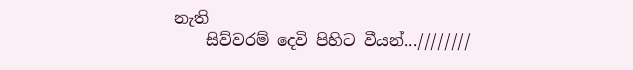නැති
    සිව්වරම් දෙවි පිහිට වීයන්...////////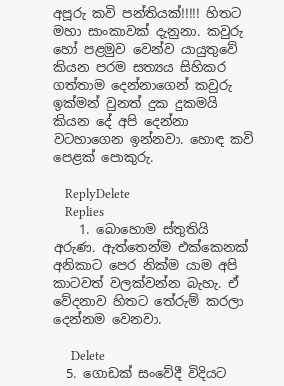අපූරු කවි පන්තියක්!!!!! හිතට මහා සාංකාවක් දැනුනා. කවුරු හෝ පළමුව වෙන්ව යායුතුවේ කියන පරම සත්‍යය සිහිකර ගත්තාම දෙන්නාගෙන් කවුරු ඉක්මන් වුනත් දුක දුකමයි කියන දේ අපි දෙන්නා වටහාගෙන ඉන්නවා. හොඳ කවි පෙළක් පොකුරු.

    ReplyDelete
    Replies
    1. බොහොම ස්තුතියි අරුණ. ඇත්තෙන්ම එක්කෙනක් අනිකාට පෙර නික්ම යාම අපි කාටවත් වලක්වන්න බැහැ. ඒ වේදනාව හිතට තේරුම් කරලා දෙන්නම වෙනවා.

      Delete
  5. ගොඩක් සංවේදී විදියට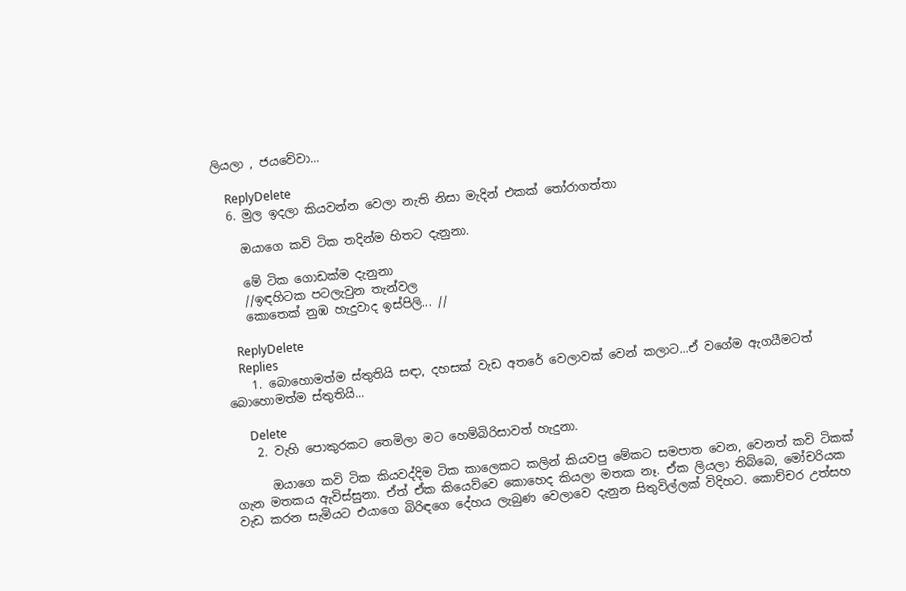ලියලා , ජයවේවා...

    ReplyDelete
  6. මුල ඉදලා කියවන්න වෙලා නැති නිසා මැදින් එකක් තෝරාගත්තා

    ඔයාගෙ කවි ටික තදින්ම හිතට දැනුනා.

    මේ ටික ගොඩක්ම දැනුනා
    //ඉඳහිටක පටලැවුන තැන්වල
    කොතෙක් නුඹ හැදුවාද ඉස්පිලි... //

    ReplyDelete
    Replies
    1. බොහොමත්ම ස්තුතියි සඳා, දහසක් වැඩ අතරේ වෙලාවක් වෙන් කලාට...ඒ වගේම ඇගයීමටත් බොහොමත්ම ස්තුතියි...

      Delete
    2. වැහි පොකුරකට තෙමිලා මට හෙම්බිරිසාවත් හැදුනා.

      ඔයාගෙ කවි ටික කියවද්දිම ටික කාලෙකට කලින් කියවපු මේකට සමපාත වෙන, වෙනත් කවි ටිකක් ගැන මතකය ඇවිස්සුනා. ඒත් ඒක කියෙව්වෙ කොහෙද කියලා මතක නෑ. ඒක ලියලා තිබ්බෙ, මෝචරියක වැඩ කරන සැමියට එයාගෙ බිරිඳගෙ දේහය ලැබුණ වෙලාවෙ දැනුන සිතුවිල්ලක් විදිහට. කොච්චර උත්සහ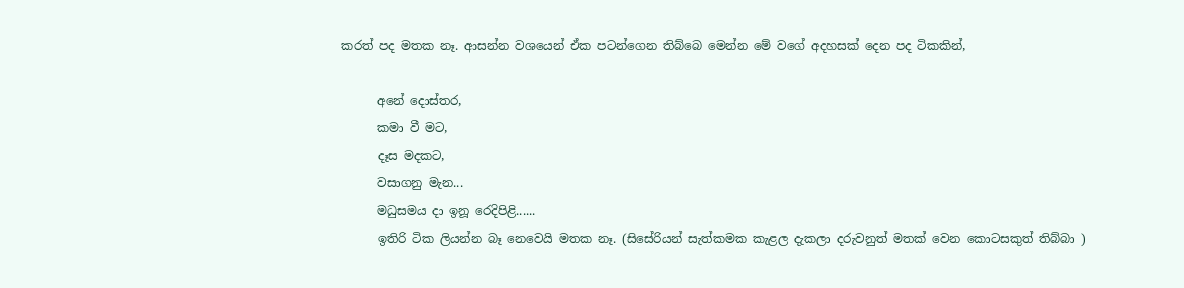කරත් පද මතක නෑ. ආසන්න වශයෙන් ඒක පටන්ගෙන තිබ්බෙ මෙන්න මේ වගේ අදහසක් දෙන පද ටිකකින්,

      අනේ දොස්තර,
      කමා වී මට,
      දෑස මදකට,
      වසාගනු මැන...
      මධුසමය දා ඉනූ රෙදිපිළි......
      ඉතිරි ටික ලියන්න බෑ නෙවෙයි මතක නෑ. (සිසේරියන් සැත්කමක කැළල දැකලා දරුවනුත් මතක් වෙන කොටසකුත් තිබ්බා )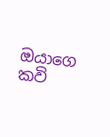ඔයාගෙ කවි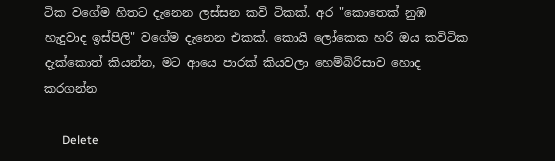ටික වගේම හිතට දැනෙන ලස්සන කවි ටිකක්. අර "කොතෙක් නුඹ හැදුවාද ඉස්පිලි" වගේම දැනෙන එකක්. කොයි ලෝකෙක හරි ඔය කවිටික දැක්කොත් කියන්න, මට ආයෙ පාරක් කියවලා හෙම්බිරිසාව හොද කරගන්න

      Delete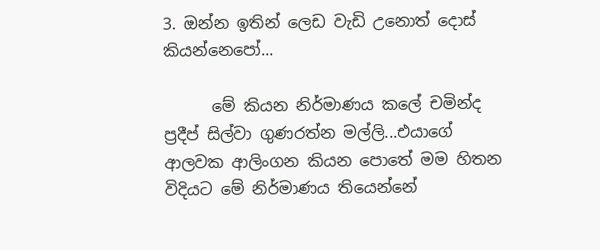3. ඔන්න ඉතින් ලෙඩ වැඩි උනොත් දොස් කියන්නෙපෝ...

      මේ කියන නිර්මාණය කලේ චමින්ද ප්‍රදීප් සිල්වා ගුණරත්න මල්ලි...එයාගේ ආලවක ආලිංගන කියන පොතේ මම හිතන විදියට මේ නිර්මාණය තියෙන්නේ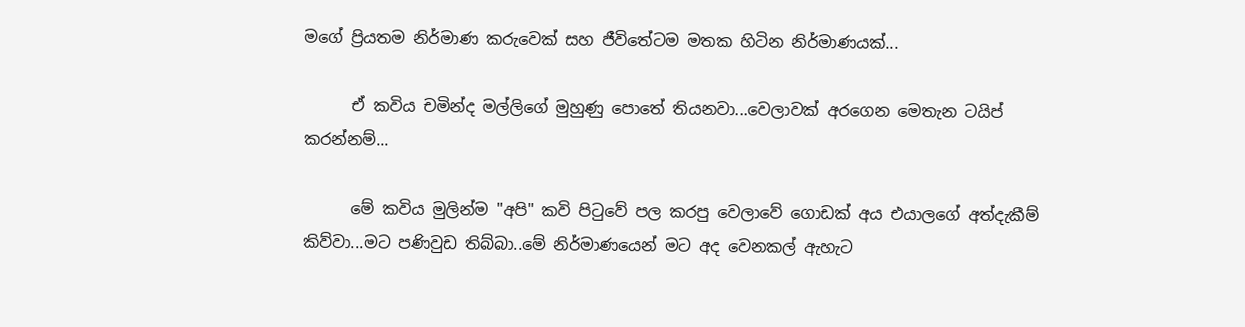මගේ ප්‍රියතම නිර්මාණ කරුවෙක් සහ ජීවිතේටම මතක හිටින නිර්මාණයක්...

      ඒ කවිය චමින්ද මල්ලිගේ මුහුණු පොතේ තියනවා...වෙලාවක් අරගෙන මෙතැන ටයිප් කරන්නම්...

      මේ කවිය මුලින්ම "අපි" කවි පිටුවේ පල කරපු වෙලාවේ ගොඩක් අය එයාලගේ අත්දැකීම් කිව්වා...මට පණිවුඩ තිබ්බා..මේ නිර්මාණයෙන් මට අද වෙනකල් ඇහැට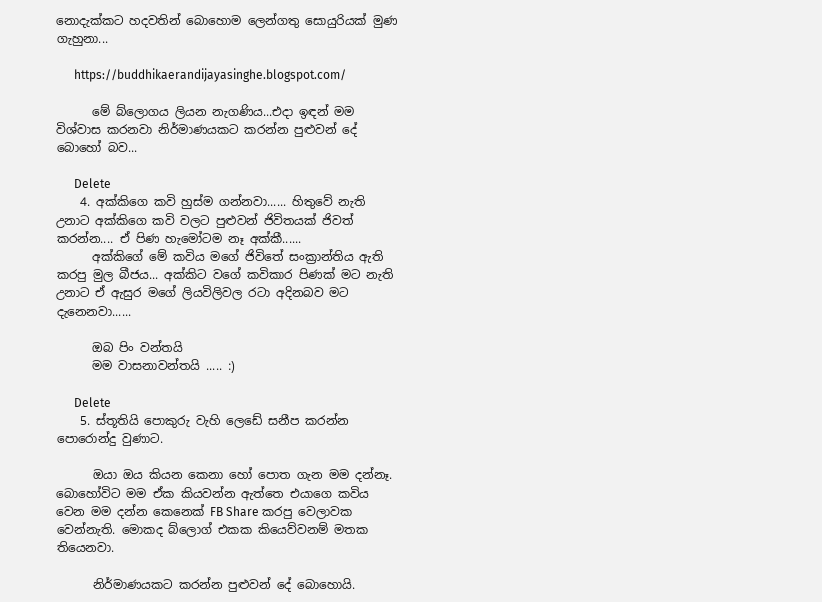නොදැක්කට හදවතින් බොහොම ලෙන්ගතු සොයුරියක් මුණ ගැහුනා...

      https://buddhikaerandijayasinghe.blogspot.com/

      මේ බ්ලොගය ලියන නැගණිය...එදා ඉඳන් මම විශ්වාස කරනවා නිර්මාණයකට කරන්න පුළුවන් දේ බොහෝ බව...

      Delete
    4. අක්කිගෙ කවි හුස්ම ගන්නවා...... හිතුවේ නැති උනාට අක්කිගෙ කවි වලට පුළුවන් ජිවිතයක් ජිවත් කරන්න.... ඒ පිණ හැමෝටම නෑ අක්කී......
      අක්කිගේ මේ කවිය මගේ ජිවිතේ සංක්‍රාන්තිය ඇති කරපු මුල බීජය... අක්කිට වගේ කවිකාර පිණක් මට නැති උනාට ඒ ඇසුර මගේ ලියවිලිවල රටා අදිනබව මට දැනෙනවා......

      ඔබ පිං වන්තයි
      මම වාසනාවන්තයි ..... :)

      Delete
    5. ස්තූතියි පොකුරු වැහි ලෙඩේ සනීප කරන්න පොරොන්දු වුණාට.

      ඔයා ඔය කියන කෙනා හෝ පොත ගැන මම දන්නෑ. බොහෝවිට මම ඒක කියවන්න ඇත්තෙ එයාගෙ කවිය වෙන මම දන්න කෙනෙක් FB Share කරපු වෙලාවක වෙන්නැති. මොකද බ්ලොග් එකක කියෙව්වනම් මතක තියෙනවා.

      නිර්මාණයකට කරන්න පුළුවන් දේ බොහොයි.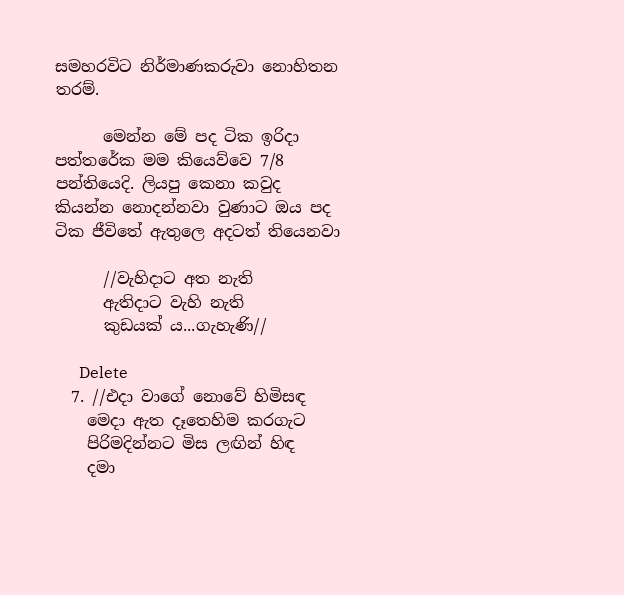සමහරවිට නිර්මාණකරුවා නොහිතන තරම්.

      මෙන්න මේ පද ටික ඉරිදා පත්තරේක මම කියෙව්වෙ 7/8 පන්තියෙදි. ලියපු කෙනා කවුද කියන්න නොදන්නවා වුණාට ඔය පද ටික ජීවිතේ ඇතුලෙ අදටත් තියෙනවා

      //වැහිදාට අත නැති
      ඇතිදාට වැහි නැති
      කුඩයක්‍ ය...ගැහැණි//

      Delete
  7. //එදා වාගේ නොවේ හිමිසඳ
    මෙදා ඇත දෑතෙහිම කරගැට
    පිරිමදින්නට මිස ලඟින් හිඳ
    දමා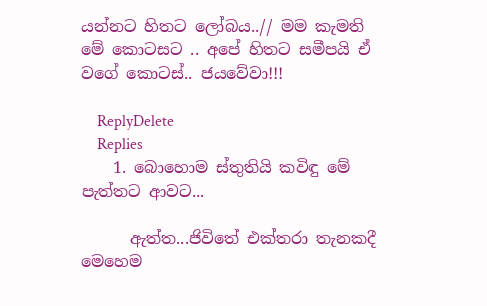යන්නට හිතට ලෝබය..// මම කැමති මේ කොටසට .. අපේ හිතට සමීපයි ඒ වගේ කොටස්.. ජයවේවා!!!

    ReplyDelete
    Replies
    1. බොහොම ස්තුතියි කවිඳු මේ පැත්තට ආවට...

      ඇත්ත...ජිවිතේ එක්තරා තැනකදී මෙහෙම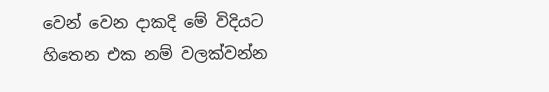වෙන් වෙන දාකදි මේ විදියට හිතෙන එක නම් වලක්වන්න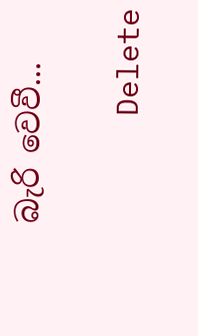බැරි වෙවී...

      Delete